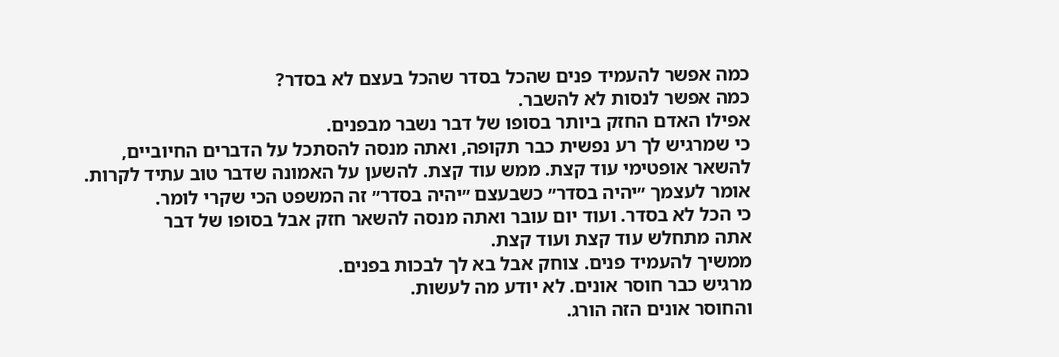כמה אפשר להעמיד פנים שהכל בסדר שהכל בעצם לא בסדר?
כמה אפשר לנסות לא להשבר.
אפילו האדם החזק ביותר בסופו של דבר נשבר מבפנים.
כי שמרגיש לך רע נפשית כבר תקופה, ואתה מנסה להסתכל על הדברים החיוביים,
להשאר אופטימי עוד קצת. ממש עוד קצת. להשען על האמונה שדבר טוב עתיד לקרות.
אומר לעצמך ״יהיה בסדר״ כשבעצם ״יהיה בסדר״ זה המשפט הכי שקרי לומר.
כי הכל לא בסדר. ועוד יום עובר ואתה מנסה להשאר חזק אבל בסופו של דבר
אתה מתחלש עוד קצת ועוד קצת.
ממשיך להעמיד פנים. צוחק אבל בא לך לבכות בפנים.
מרגיש כבר חוסר אונים. לא יודע מה לעשות.
והחוסר אונים הזה הורג.